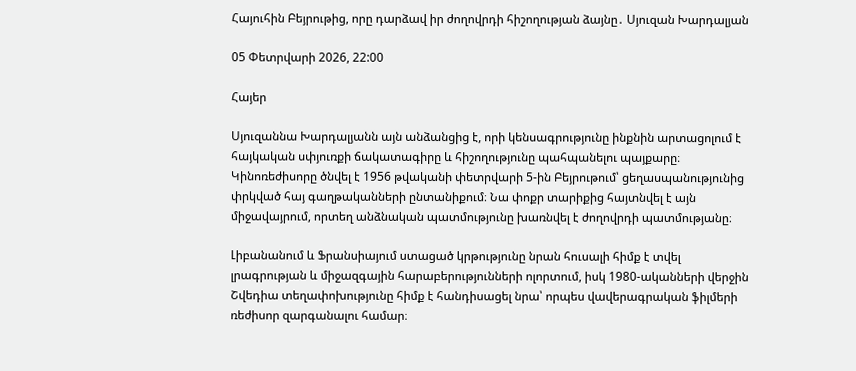Հայուհին Բեյրութից, որը դարձավ իր ժողովրդի հիշողության ձայնը․ Սյուզան Խարդալյան

05 Փետրվարի 2026, 22:00

Հայեր

Սյուզաննա Խարդալյանն այն անձանցից է, որի կենսագրությունը ինքնին արտացոլում է հայկական սփյուռքի ճակատագիրը և հիշողությունը պահպանելու պայքարը։ Կինոռեժիսորը ծնվել է 1956 թվականի փետրվարի 5-ին Բեյրութում՝ ցեղասպանությունից փրկված հայ գաղթականների ընտանիքում։ Նա փոքր տարիքից հայտնվել է այն միջավայրում, որտեղ անձնական պատմությունը խառնվել է ժողովրդի պատմությանը։

Լիբանանում և Ֆրանսիայում ստացած կրթությունը նրան հուսալի հիմք է տվել լրագրության և միջազգային հարաբերությունների ոլորտում, իսկ 1980-ականների վերջին Շվեդիա տեղափոխությունը հիմք է հանդիսացել նրա՝ որպես վավերագրական ֆիլմերի ռեժիսոր զարգանալու համար։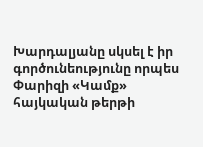Խարդալյանը սկսել է իր գործունեությունը որպես Փարիզի «Կամք» հայկական թերթի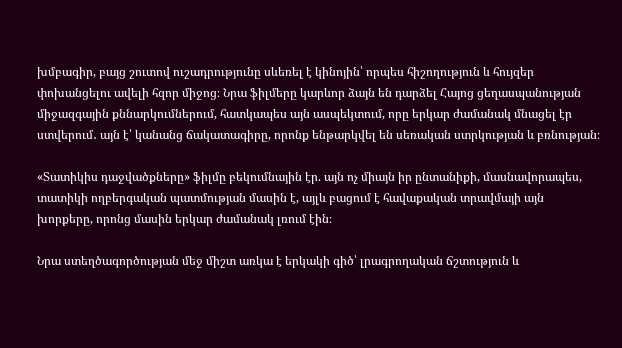խմբագիր, բայց շուտով ուշադրությունը սևեռել է կինոյին՝ որպես հիշողություն և հույզեր փոխանցելու ավելի հզոր միջոց։ Նրա ֆիլմերը կարևոր ձայն են դարձել Հայոց ցեղասպանության միջազգային քննարկումներում, հատկապես այն ասպեկտում, որը երկար ժամանակ մնացել էր ստվերում․ այն է՝ կանանց ճակատագիրը, որոնք ենթարկվել են սեռական ստրկության և բռնության։

«Տատիկիս դաջվածքները» ֆիլմը բեկումնային էր. այն ոչ միայն իր ընտանիքի, մասնավորապես, տատիկի ողբերգական պատմության մասին է, այլև բացում է հավաքական տրավմայի այն խորքերը, որոնց մասին երկար ժամանակ լռում էին։

Նրա ստեղծագործության մեջ միշտ առկա է երկակի գիծ՝ լրագրողական ճշտություն և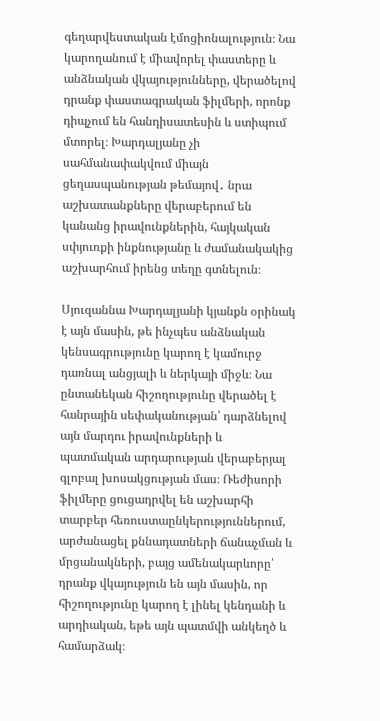գեղարվեստական էմոցիոնալություն։ Նա կարողանում է միավորել փաստերը և անձնական վկայությունները, վերածելով դրանք փաստագրական ֆիլմերի, որոնք դիպչում են հանդիսատեսին և ստիպում մտորել։ Խարդալյանը չի սահմանափակվում միայն ցեղասպանության թեմայով․ նրա աշխատանքները վերաբերում են կանանց իրավունքներին, հայկական սփյուռքի ինքնությանը և ժամանակակից աշխարհում իրենց տեղը գտնելուն։

Սյուզաննա Խարդալյանի կյանքն օրինակ է այն մասին, թե ինչպես անձնական կենսագրությունը կարող է կամուրջ դառնալ անցյալի և ներկայի միջև։ Նա ընտանեկան հիշողությունը վերածել է հանրային սեփականության՝ դարձնելով այն մարդու իրավունքների և պատմական արդարության վերաբերյալ գլոբալ խոսակցության մաս։ Ռեժիսորի ֆիլմերը ցուցադրվել են աշխարհի տարբեր հեռուստաընկերություններում, արժանացել քննադատների ճանաչման և մրցանակների, բայց ամենակարևորը՝ դրանք վկայություն են այն մասին, որ հիշողությունը կարող է լինել կենդանի և արդիական, եթե այն պատմվի անկեղծ և համարձակ։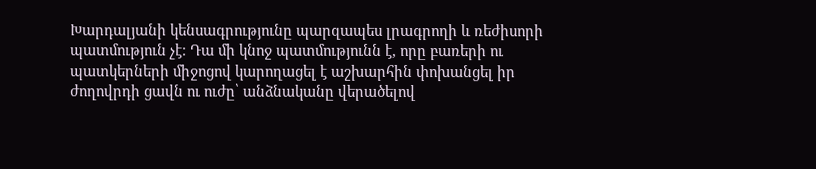Խարդալյանի կենսագրությունը պարզապես լրագրողի և ռեժիսորի պատմություն չէ։ Դա մի կնոջ պատմությունն է, որը բառերի ու պատկերների միջոցով կարողացել է աշխարհին փոխանցել իր ժողովրդի ցավն ու ուժը՝ անձնականը վերածելով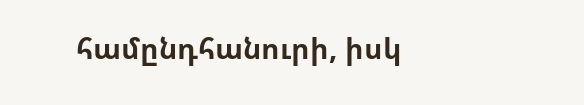համընդհանուրի, իսկ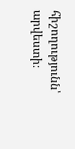հիշողությունն՝ արվեստի։